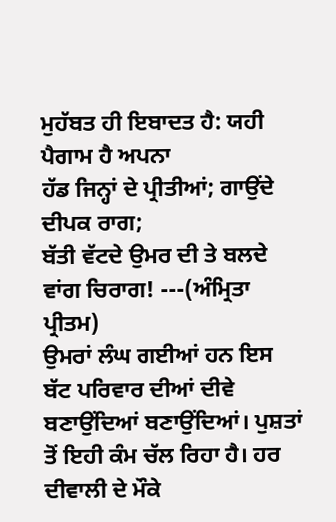ਮੁਹੱਬਤ ਹੀ ਇਬਾਦਤ ਹੈ: ਯਹੀ ਪੈਗਾਮ ਹੈ ਅਪਨਾ
ਹੱਡ ਜਿਨ੍ਹਾਂ ਦੇ ਪ੍ਰੀਤੀਆਂ; ਗਾਉਂਦੇ ਦੀਪਕ ਰਾਗ;
ਬੱਤੀ ਵੱਟਦੇ ਉਮਰ ਦੀ ਤੇ ਬਲਦੇ ਵਾਂਗ ਚਿਰਾਗ! ---(ਅੰਮ੍ਰਿਤਾ ਪ੍ਰੀਤਮ)
ਉਮਰਾਂ ਲੰਘ ਗਈਆਂ ਹਨ ਇਸ ਬੱਟ ਪਰਿਵਾਰ ਦੀਆਂ ਦੀਵੇ ਬਣਾਉਂਦਿਆਂ ਬਣਾਉਂਦਿਆਂ। ਪੁਸ਼ਤਾਂ ਤੋਂ ਇਹੀ ਕੰਮ ਚੱਲ ਰਿਹਾ ਹੈ। ਹਰ ਦੀਵਾਲੀ ਦੇ ਮੌਕੇ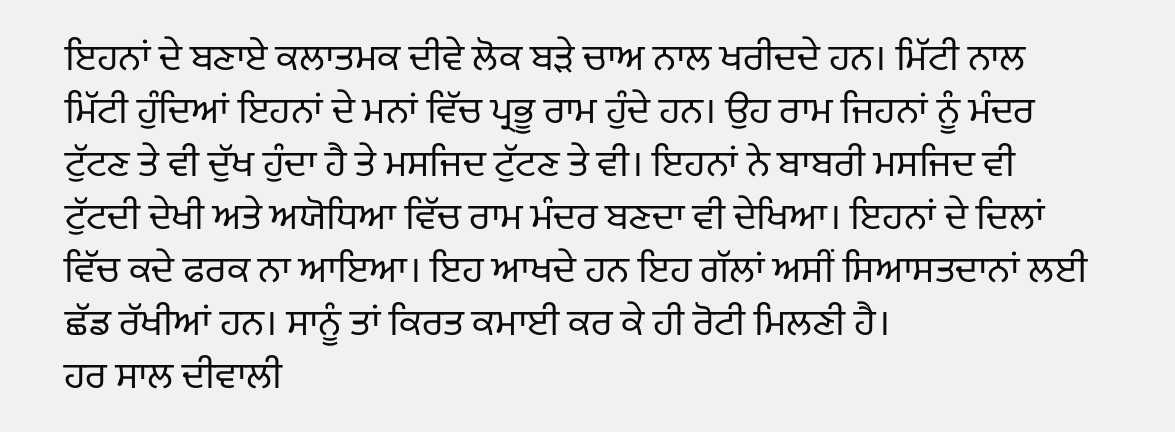ਇਹਨਾਂ ਦੇ ਬਣਾਏ ਕਲਾਤਮਕ ਦੀਵੇ ਲੋਕ ਬੜੇ ਚਾਅ ਨਾਲ ਖਰੀਦਦੇ ਹਨ। ਮਿੱਟੀ ਨਾਲ ਮਿੱਟੀ ਹੁੰਦਿਆਂ ਇਹਨਾਂ ਦੇ ਮਨਾਂ ਵਿੱਚ ਪ੍ਰਭੂ ਰਾਮ ਹੁੰਦੇ ਹਨ। ਉਹ ਰਾਮ ਜਿਹਨਾਂ ਨੂੰ ਮੰਦਰ ਟੁੱਟਣ ਤੇ ਵੀ ਦੁੱਖ ਹੁੰਦਾ ਹੈ ਤੇ ਮਸਜਿਦ ਟੁੱਟਣ ਤੇ ਵੀ। ਇਹਨਾਂ ਨੇ ਬਾਬਰੀ ਮਸਜਿਦ ਵੀ ਟੁੱਟਦੀ ਦੇਖੀ ਅਤੇ ਅਯੋਧਿਆ ਵਿੱਚ ਰਾਮ ਮੰਦਰ ਬਣਦਾ ਵੀ ਦੇਖਿਆ। ਇਹਨਾਂ ਦੇ ਦਿਲਾਂ ਵਿੱਚ ਕਦੇ ਫਰਕ ਨਾ ਆਇਆ। ਇਹ ਆਖਦੇ ਹਨ ਇਹ ਗੱਲਾਂ ਅਸੀਂ ਸਿਆਸਤਦਾਨਾਂ ਲਈ ਛੱਡ ਰੱਖੀਆਂ ਹਨ। ਸਾਨੂੰ ਤਾਂ ਕਿਰਤ ਕਮਾਈ ਕਰ ਕੇ ਹੀ ਰੋਟੀ ਮਿਲਣੀ ਹੈ।
ਹਰ ਸਾਲ ਦੀਵਾਲੀ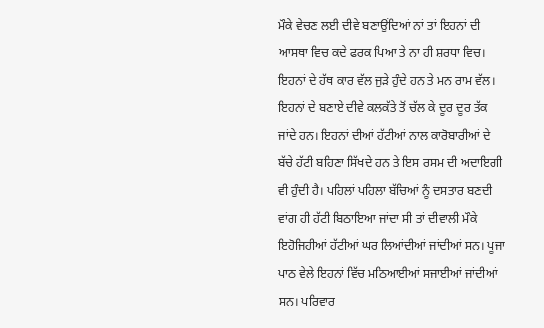ਮੌਕੇ ਵੇਚਣ ਲਈ ਦੀਵੇ ਬਣਾਉਂਦਿਆਂ ਨਾਂ ਤਾਂ ਇਹਨਾਂ ਦੀ ਆਸਥਾ ਵਿਚ ਕਦੇ ਫਰਕ ਪਿਆ ਤੇ ਨਾ ਹੀ ਸ਼ਰਧਾ ਵਿਚ। ਇਹਨਾਂ ਦੇ ਹੱਥ ਕਾਰ ਵੱਲ ਜੁੜੇ ਹੁੰਦੇ ਹਨ ਤੇ ਮਨ ਰਾਮ ਵੱਲ। ਇਹਨਾਂ ਦੇ ਬਣਾਏ ਦੀਵੇ ਕਲਕੱਤੇ ਤੋਂ ਚੱਲ ਕੇ ਦੂਰ ਦੂਰ ਤੱਕ ਜਾਂਦੇ ਹਨ। ਇਹਨਾਂ ਦੀਆਂ ਹੱਟੀਆਂ ਨਾਲ ਕਾਰੋਬਾਰੀਆਂ ਦੇ ਬੱਚੇ ਹੱਟੀ ਬਹਿਣਾ ਸਿੱਖਦੇ ਹਨ ਤੇ ਇਸ ਰਸਮ ਦੀ ਅਦਾਇਗੀ ਵੀ ਹੁੰਦੀ ਹੈ। ਪਹਿਲਾਂ ਪਹਿਲਾ ਬੱਚਿਆਂ ਨੂੰ ਦਸਤਾਰ ਬਣਦੀ ਵਾਂਗ ਹੀ ਹੱਟੀ ਬਿਠਾਇਆ ਜਾਂਦਾ ਸੀ ਤਾਂ ਦੀਵਾਲੀ ਮੌਕੇ ਇਹੋਜਿਹੀਆਂ ਹੱਟੀਆਂ ਘਰ ਲਿਆਂਦੀਆਂ ਜਾਂਦੀਆਂ ਸਨ। ਪੂਜਾ ਪਾਠ ਵੇਲੇ ਇਹਨਾਂ ਵਿੱਚ ਮਠਿਆਈਆਂ ਸਜਾਈਆਂ ਜਾਂਦੀਆਂ ਸਨ। ਪਰਿਵਾਰ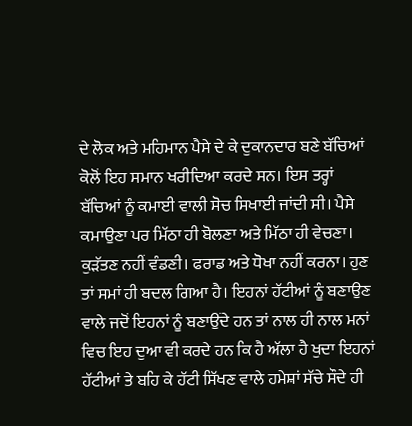ਦੇ ਲੋਕ ਅਤੇ ਮਹਿਮਾਨ ਪੈਸੇ ਦੇ ਕੇ ਦੁਕਾਨਦਾਰ ਬਣੇ ਬੱਚਿਆਂ ਕੋਲੋਂ ਇਹ ਸਮਾਨ ਖਰੀਦਿਆ ਕਰਦੇ ਸਨ। ਇਸ ਤਰ੍ਹਾਂ ਬੱਚਿਆਂ ਨੂੰ ਕਮਾਈ ਵਾਲੀ ਸੋਚ ਸਿਖਾਈ ਜਾਂਦੀ ਸੀ। ਪੈਸੇ ਕਮਾਉਣਾ ਪਰ ਮਿੱਠਾ ਹੀ ਬੋਲਣਾ ਅਤੇ ਮਿੱਠਾ ਹੀ ਵੇਚਣਾ। ਕੁੜੱਤਣ ਨਹੀਂ ਵੰਡਣੀ। ਫਰਾਡ ਅਤੇ ਧੋਖਾ ਨਹੀਂ ਕਰਨਾ। ਹੁਣ ਤਾਂ ਸਮਾਂ ਹੀ ਬਦਲ ਗਿਆ ਹੈ। ਇਹਨਾਂ ਹੱਟੀਆਂ ਨੂੰ ਬਣਾਉਣ ਵਾਲੇ ਜਦੋਂ ਇਹਨਾਂ ਨੂੰ ਬਣਾਉਂਦੇ ਹਨ ਤਾਂ ਨਾਲ ਹੀ ਨਾਲ ਮਨਾਂ ਵਿਚ ਇਹ ਦੁਆ ਵੀ ਕਰਦੇ ਹਨ ਕਿ ਹੈ ਅੱਲਾ ਹੈ ਖੁਦਾ ਇਹਨਾਂ ਹੱਟੀਆਂ ਤੇ ਬਹਿ ਕੇ ਹੱਟੀ ਸਿੱਖਣ ਵਾਲੇ ਹਮੇਸ਼ਾਂ ਸੱਚੇ ਸੌਦੇ ਹੀ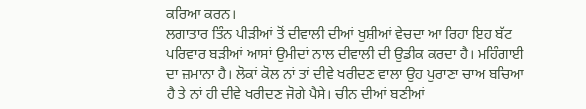ਕਰਿਆ ਕਰਨ।
ਲਗਾਤਾਰ ਤਿੰਨ ਪੀੜੀਆਂ ਤੋਂ ਦੀਵਾਲੀ ਦੀਆਂ ਖੁਸ਼ੀਆਂ ਵੇਚਦਾ ਆ ਰਿਹਾ ਇਹ ਬੱਟ ਪਰਿਵਾਰ ਬੜੀਆਂ ਆਸਾਂ ਉਮੀਦਾਂ ਨਾਲ ਦੀਵਾਲੀ ਦੀ ਉਡੀਕ ਕਰਦਾ ਹੈ। ਮਹਿੰਗਾਈ ਦਾ ਜ਼ਮਾਨਾ ਹੈ। ਲੋਕਾਂ ਕੋਲ ਨਾਂ ਤਾਂ ਦੀਵੇ ਖਰੀਦਣ ਵਾਲਾ ਉਹ ਪੁਰਾਣਾ ਚਾਅ ਬਚਿਆ ਹੈ ਤੇ ਨਾਂ ਹੀ ਦੀਵੇ ਖਰੀਦਣ ਜੋਗੇ ਪੈਸੇ। ਚੀਨ ਦੀਆਂ ਬਣੀਆਂ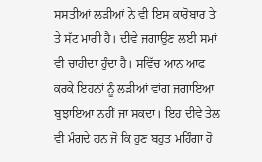ਸਸਤੀਆਂ ਲੜੀਆਂ ਨੇ ਵੀ ਇਸ ਕਾਰੋਬਾਰ ਤੇ ਤੇ ਸੱਟ ਮਾਰੀ ਹੈ। ਦੀਵੇ ਜਗਾਉਣ ਲਈ ਸਮਾਂ ਵੀ ਚਾਹੀਦਾ ਹੁੰਦਾ ਹੈ। ਸਵਿੱਚ ਆਨ ਆਫ ਕਰਕੇ ਇਹਨਾਂ ਨੂੰ ਲੜੀਆਂ ਵਾਂਗ ਜਗਾਇਆ ਬੁਝਾਇਆ ਨਹੀਂ ਜਾ ਸਕਦਾ। ਇਹ ਦੀਵੇ ਤੇਲ ਵੀ ਮੰਗਦੇ ਹਨ ਜੋ ਕਿ ਹੁਣ ਬਹੁਤ ਮਹਿੰਗਾ ਹੋ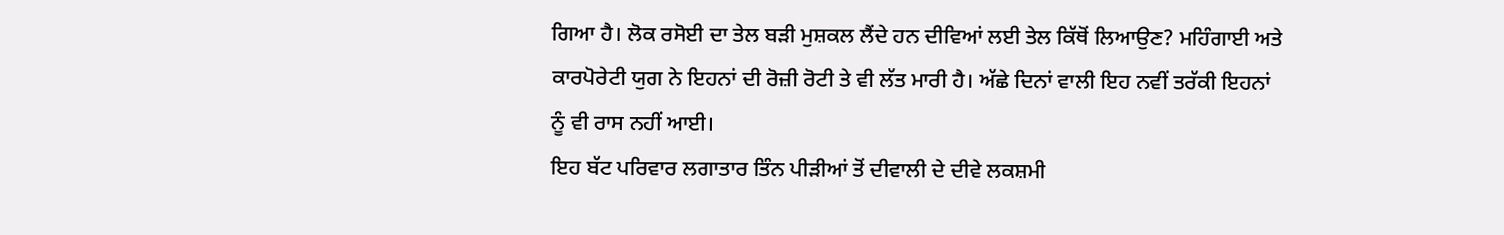ਗਿਆ ਹੈ। ਲੋਕ ਰਸੋਈ ਦਾ ਤੇਲ ਬੜੀ ਮੁਸ਼ਕਲ ਲੈਂਦੇ ਹਨ ਦੀਵਿਆਂ ਲਈ ਤੇਲ ਕਿੱਥੋਂ ਲਿਆਉਣ? ਮਹਿੰਗਾਈ ਅਤੇ ਕਾਰਪੋਰੇਟੀ ਯੁਗ ਨੇ ਇਹਨਾਂ ਦੀ ਰੋਜ਼ੀ ਰੋਟੀ ਤੇ ਵੀ ਲੱਤ ਮਾਰੀ ਹੈ। ਅੱਛੇ ਦਿਨਾਂ ਵਾਲੀ ਇਹ ਨਵੀਂ ਤਰੱਕੀ ਇਹਨਾਂ ਨੂੰ ਵੀ ਰਾਸ ਨਹੀਂ ਆਈ।
ਇਹ ਬੱਟ ਪਰਿਵਾਰ ਲਗਾਤਾਰ ਤਿੰਨ ਪੀੜੀਆਂ ਤੋਂ ਦੀਵਾਲੀ ਦੇ ਦੀਵੇ ਲਕਸ਼ਮੀ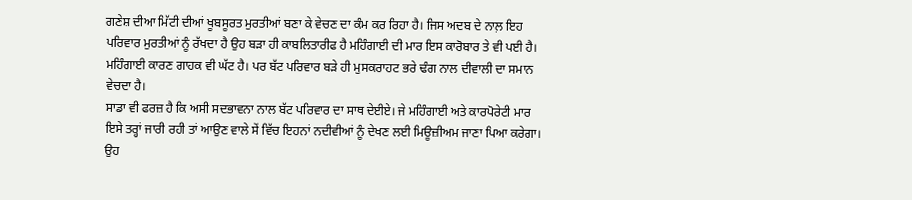ਗਣੇਸ਼ ਦੀਆ ਮਿੱਟੀ ਦੀਆਂ ਖੂਬਸੂਰਤ ਮੁਰਤੀਆਂ ਬਣਾ ਕੇ ਵੇਚਣ ਦਾ ਕੰਮ ਕਰ ਰਿਹਾ ਹੈ। ਜਿਸ ਅਦਬ ਦੇ ਨਾਲ਼ ਇਹ ਪਰਿਵਾਰ ਮੁਰਤੀਆਂ ਨੂੰ ਰੱਖਦਾ ਹੈ ਉਹ ਬੜਾ ਹੀ ਕਾਬਲਿਤਾਰੀਫ ਹੈ ਮਹਿੰਗਾਈ ਦੀ ਮਾਰ ਇਸ ਕਾਰੋਬਾਰ ਤੇ ਵੀ ਪਈ ਹੈ। ਮਹਿੰਗਾਈ ਕਾਰਣ ਗਾਹਕ ਵੀ ਘੱਟ ਹੈ। ਪਰ ਬੱਟ ਪਰਿਵਾਰ ਬੜੇ ਹੀ ਮੁਸਕਰਾਹਟ ਭਰੇ ਢੰਗ ਨਾਲ ਦੀਵਾਲੀ ਦਾ ਸਮਾਨ ਵੇਚਦਾ ਹੈ।
ਸਾਡਾ ਵੀ ਫਰਜ਼ ਹੈ ਕਿ ਅਸੀ ਸਦਭਾਵਨਾ ਨਾਲ ਬੱਟ ਪਰਿਵਾਰ ਦਾ ਸਾਥ ਦੇਈਏ। ਜੇ ਮਹਿੰਗਾਈ ਅਤੇ ਕਾਰਪੋਰੇਟੀ ਮਾਰ ਇਸੇ ਤਰ੍ਹਾਂ ਜਾਰੀ ਰਹੀ ਤਾਂ ਆਉਣ ਵਾਲੇ ਸੇਂ ਵਿੱਚ ਇਹਨਾਂ ਨਦੀਵੀਆਂ ਨੂੰ ਦੇਖਣ ਲਈ ਮਿਊਜ਼ੀਅਮ ਜਾਣਾ ਪਿਆ ਕਰੇਗਾ। ਉਹ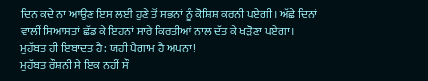ਦਿਨ ਕਦੇ ਨਾ ਆਉਣ ਇਸ ਲਈ ਹੁਣੇ ਤੋਂ ਸਭਨਾਂ ਨੂੰ ਕੋਸ਼ਿਸ਼ ਕਰਨੀ ਪਏਗੀ। ਅੱਛੇ ਦਿਨਾਂ ਵਾਲੀਂ ਸਿਆਸਤਾਂ ਛੱਡ ਕੇ ਇਹਨਾਂ ਸਾਰੇ ਕਿਰਤੀਆਂ ਨਾਲ ਦੱਤ ਕੇ ਖੜੋਣਾ ਪਏਗਾ।
ਮੁਹੱਬਤ ਹੀ ਇਬਾਦਤ ਹੈ: ਯਹੀ ਪੈਗਾਮ ਹੈ ਅਪਨਾ!
ਮੁਹੱਬਤ ਰੌਸ਼ਨੀ ਸੇ ਇਕ ਨਹੀਂ ਸੌ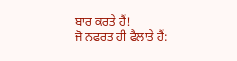ਬਾਰ ਕਰਤੇ ਹੈਂ!
ਜੋ ਨਫਰਤ ਹੀ ਫੈਲਾਤੇ ਹੈਂ: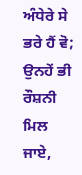ਅੰਧੇਰੇ ਸੇ ਭਰੇ ਹੈਂ ਵੋ;
ਉਨਹੇਂ ਭੀ ਰੌਸ਼ਨੀ ਮਿਲ ਜਾਏ,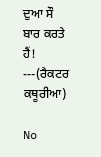ਦੁਆ ਸੌ ਬਾਰ ਕਰਤੇ ਹੈਂ! ---(ਰੈਕਟਰ ਕਥੂਰੀਆ)

No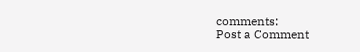comments:
Post a Comment